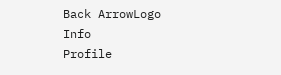Back ArrowLogo
Info
Profile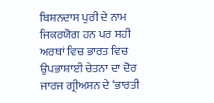ਬਿਸ਼ਨਦਾਸ ਪੁਰੀ ਦੇ ਨਾਮ ਜਿਕਰਯੋਗ ਹਨ ਪਰ ਸਹੀ ਅਰਥਾਂ ਵਿਚ ਭਾਰਤ ਵਿਚ ਉਪਭਾਸ਼ਾਈ ਚੇਤਨਾ ਦਾ ਦੋਰ ਜਾਰਜ ਗ੍ਰੀਅਸਨ ਦੇ ‘ਭਾਰਤੀ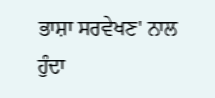ਭਾਸ਼ਾ ਸਰਵੇਖਣ' ਨਾਲ ਹੁੰਦਾ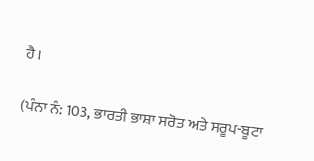ਹੈ।

(ਪੰਨਾ ਨੰ: 103, ਭਾਰਤੀ ਭਾਸ਼ਾ ਸਰੋਤ ਅਤੇ ਸਰੂਪ-ਬੂਟਾ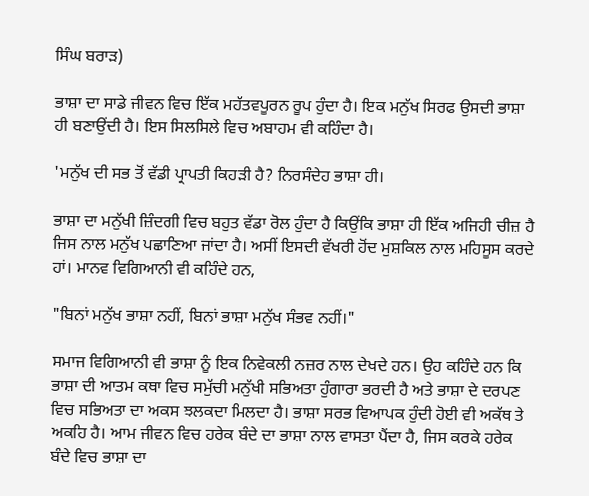ਸਿੰਘ ਬਰਾੜ)

ਭਾਸ਼ਾ ਦਾ ਸਾਡੇ ਜੀਵਨ ਵਿਚ ਇੱਕ ਮਹੱਤਵਪੂਰਨ ਰੂਪ ਹੁੰਦਾ ਹੈ। ਇਕ ਮਨੁੱਖ ਸਿਰਫ ਉਸਦੀ ਭਾਸ਼ਾ ਹੀ ਬਣਾਉਂਦੀ ਹੈ। ਇਸ ਸਿਲਸਿਲੇ ਵਿਚ ਅਬਾਹਮ ਵੀ ਕਹਿੰਦਾ ਹੈ।

'ਮਨੁੱਖ ਦੀ ਸਭ ਤੋਂ ਵੱਡੀ ਪ੍ਰਾਪਤੀ ਕਿਹੜੀ ਹੈ? ਨਿਰਸੰਦੇਹ ਭਾਸ਼ਾ ਹੀ।

ਭਾਸ਼ਾ ਦਾ ਮਨੁੱਖੀ ਜ਼ਿੰਦਗੀ ਵਿਚ ਬਹੁਤ ਵੱਡਾ ਰੋਲ ਹੁੰਦਾ ਹੈ ਕਿਉਂਕਿ ਭਾਸ਼ਾ ਹੀ ਇੱਕ ਅਜਿਹੀ ਚੀਜ਼ ਹੈ ਜਿਸ ਨਾਲ ਮਨੁੱਖ ਪਛਾਣਿਆ ਜਾਂਦਾ ਹੈ। ਅਸੀਂ ਇਸਦੀ ਵੱਖਰੀ ਹੋਂਦ ਮੁਸ਼ਕਿਲ ਨਾਲ ਮਹਿਸੂਸ ਕਰਦੇ ਹਾਂ। ਮਾਨਵ ਵਿਗਿਆਨੀ ਵੀ ਕਹਿੰਦੇ ਹਨ,

"ਬਿਨਾਂ ਮਨੁੱਖ ਭਾਸ਼ਾ ਨਹੀਂ, ਬਿਨਾਂ ਭਾਸ਼ਾ ਮਨੁੱਖ ਸੰਭਵ ਨਹੀਂ।"

ਸਮਾਜ ਵਿਗਿਆਨੀ ਵੀ ਭਾਸ਼ਾ ਨੂੰ ਇਕ ਨਿਵੇਕਲੀ ਨਜ਼ਰ ਨਾਲ ਦੇਖਦੇ ਹਨ। ਉਹ ਕਹਿੰਦੇ ਹਨ ਕਿ ਭਾਸ਼ਾ ਦੀ ਆਤਮ ਕਥਾ ਵਿਚ ਸਮੁੱਚੀ ਮਨੁੱਖੀ ਸਭਿਅਤਾ ਹੁੰਗਾਰਾ ਭਰਦੀ ਹੈ ਅਤੇ ਭਾਸ਼ਾ ਦੇ ਦਰਪਣ ਵਿਚ ਸਭਿਅਤਾ ਦਾ ਅਕਸ ਝਲਕਦਾ ਮਿਲਦਾ ਹੈ। ਭਾਸ਼ਾ ਸਰਭ ਵਿਆਪਕ ਹੁੰਦੀ ਹੋਈ ਵੀ ਅਕੱਥ ਤੇ ਅਕਹਿ ਹੈ। ਆਮ ਜੀਵਨ ਵਿਚ ਹਰੇਕ ਬੰਦੇ ਦਾ ਭਾਸ਼ਾ ਨਾਲ ਵਾਸਤਾ ਪੈਂਦਾ ਹੈ, ਜਿਸ ਕਰਕੇ ਹਰੇਕ ਬੰਦੇ ਵਿਚ ਭਾਸ਼ਾ ਦਾ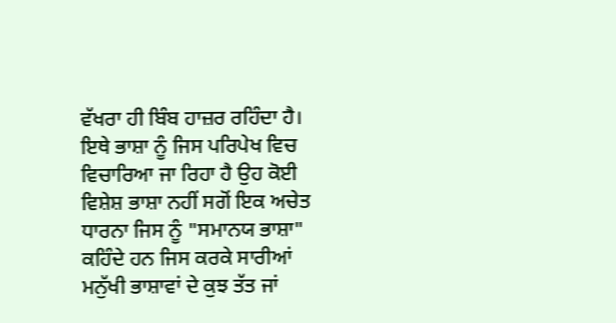ਵੱਖਰਾ ਹੀ ਬਿੰਬ ਹਾਜ਼ਰ ਰਹਿੰਦਾ ਹੈ। ਇਥੇ ਭਾਸ਼ਾ ਨੂੰ ਜਿਸ ਪਰਿਪੇਖ ਵਿਚ ਵਿਚਾਰਿਆ ਜਾ ਰਿਹਾ ਹੈ ਉਹ ਕੋਈ ਵਿਸ਼ੇਸ਼ ਭਾਸ਼ਾ ਨਹੀਂ ਸਗੋਂ ਇਕ ਅਚੇਤ ਧਾਰਨਾ ਜਿਸ ਨੂੰ "ਸਮਾਨਯ ਭਾਸ਼ਾ" ਕਹਿੰਦੇ ਹਨ ਜਿਸ ਕਰਕੇ ਸਾਰੀਆਂ ਮਨੁੱਖੀ ਭਾਸ਼ਾਵਾਂ ਦੇ ਕੁਝ ਤੱਤ ਜਾਂ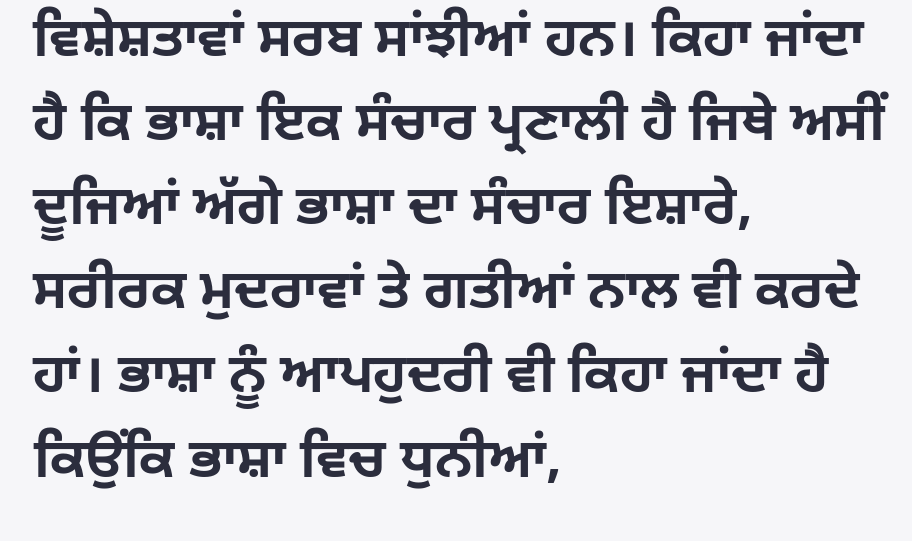ਵਿਸ਼ੇਸ਼ਤਾਵਾਂ ਸਰਬ ਸਾਂਝੀਆਂ ਹਨ। ਕਿਹਾ ਜਾਂਦਾ ਹੈ ਕਿ ਭਾਸ਼ਾ ਇਕ ਸੰਚਾਰ ਪ੍ਰਣਾਲੀ ਹੈ ਜਿਥੇ ਅਸੀਂ ਦੂਜਿਆਂ ਅੱਗੇ ਭਾਸ਼ਾ ਦਾ ਸੰਚਾਰ ਇਸ਼ਾਰੇ, ਸਰੀਰਕ ਮੁਦਰਾਵਾਂ ਤੇ ਗਤੀਆਂ ਨਾਲ ਵੀ ਕਰਦੇ ਹਾਂ। ਭਾਸ਼ਾ ਨੂੰ ਆਪਹੁਦਰੀ ਵੀ ਕਿਹਾ ਜਾਂਦਾ ਹੈ ਕਿਉਂਕਿ ਭਾਸ਼ਾ ਵਿਚ ਧੁਨੀਆਂ,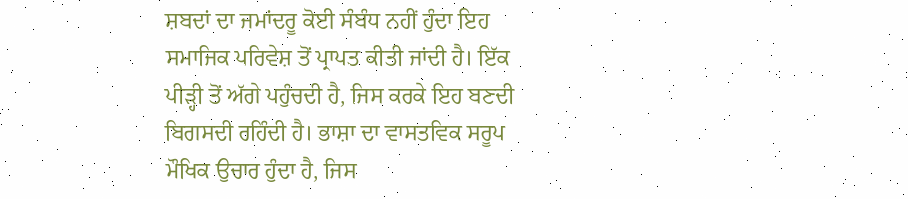ਸ਼ਬਦਾਂ ਦਾ ਜਮਾਂਦਰੂ ਕੋਈ ਸੰਬੰਧ ਨਹੀਂ ਹੁੰਦਾ ਇਹ ਸਮਾਜਿਕ ਪਰਿਵੇਸ਼ ਤੋਂ ਪ੍ਰਾਪਤ ਕੀਤੀ ਜਾਂਦੀ ਹੈ। ਇੱਕ ਪੀੜ੍ਹੀ ਤੋਂ ਅੱਗੇ ਪਹੁੰਚਦੀ ਹੈ, ਜਿਸ ਕਰਕੇ ਇਹ ਬਣਦੀ ਬਿਗਸਦੀ ਰਹਿੰਦੀ ਹੈ। ਭਾਸ਼ਾ ਦਾ ਵਾਸਤਵਿਕ ਸਰੂਪ ਮੌਖਿਕ ਉਚਾਰ ਹੁੰਦਾ ਹੈ, ਜਿਸ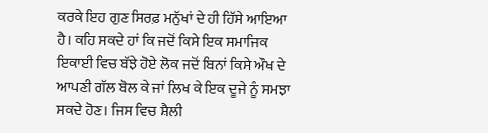ਕਰਕੇ ਇਹ ਗੁਣ ਸਿਰਫ਼ ਮਨੁੱਖਾਂ ਦੇ ਹੀ ਹਿੱਸੇ ਆਇਆ ਹੈ। ਕਹਿ ਸਕਦੇ ਹਾਂ ਕਿ ਜਦੋਂ ਕਿਸੇ ਇਕ ਸਮਾਜਿਕ ਇਕਾਈ ਵਿਚ ਬੱਝੇ ਹੋਏ ਲੋਕ ਜਦੋਂ ਬਿਨਾਂ ਕਿਸੇ ਔਖ ਦੇ ਆਪਣੀ ਗੱਲ ਬੋਲ ਕੇ ਜਾਂ ਲਿਖ ਕੇ ਇਕ ਦੂਜੇ ਨੂੰ ਸਮਝਾ ਸਕਦੇ ਹੋਣ। ਜਿਸ ਵਿਚ ਸ਼ੈਲੀ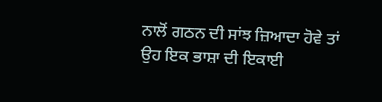ਨਾਲੋਂ ਗਠਨ ਦੀ ਸਾਂਝ ਜ਼ਿਆਦਾ ਹੋਵੇ ਤਾਂ ਉਹ ਇਕ ਭਾਸ਼ਾ ਦੀ ਇਕਾਈ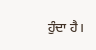ਹੁੰਦਾ ਹੈ।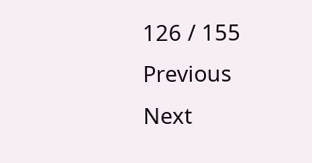126 / 155
Previous
Next